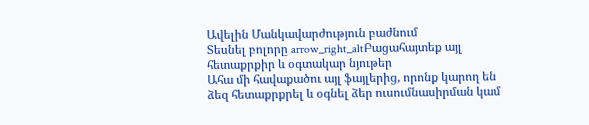Ավելին Մանկավարժություն բաժնում
Տեսնել բոլորը arrow_right_altԲացահայտեք այլ հետաքրքիր և օգտակար նյութեր
Ահա մի հավաքածու այլ ֆայլերից, որոնք կարող են ձեզ հետաքրքրել և օգնել ձեր ուսումնասիրման կամ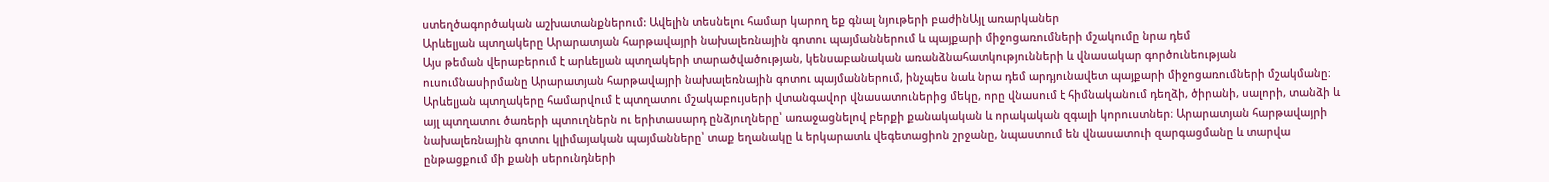ստեղծագործական աշխատանքներում: Ավելին տեսնելու համար կարող եք գնալ նյութերի բաժինԱյլ առարկաներ
Արևելյան պտղակերը Արարատյան հարթավայրի նախալեռնային գոտու պայմաններում և պայքարի միջոցառումների մշակումը նրա դեմ
Այս թեման վերաբերում է արևելյան պտղակերի տարածվածության, կենսաբանական առանձնահատկությունների և վնասակար գործունեության ուսումնասիրմանը Արարատյան հարթավայրի նախալեռնային գոտու պայմաններում, ինչպես նաև նրա դեմ արդյունավետ պայքարի միջոցառումների մշակմանը։ Արևելյան պտղակերը համարվում է պտղատու մշակաբույսերի վտանգավոր վնասատուներից մեկը, որը վնասում է հիմնականում դեղձի, ծիրանի, սալորի, տանձի և այլ պտղատու ծառերի պտուղներն ու երիտասարդ ընձյուղները՝ առաջացնելով բերքի քանակական և որակական զգալի կորուստներ։ Արարատյան հարթավայրի նախալեռնային գոտու կլիմայական պայմանները՝ տաք եղանակը և երկարատև վեգետացիոն շրջանը, նպաստում են վնասատուի զարգացմանը և տարվա ընթացքում մի քանի սերունդների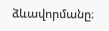ձևավորմանը։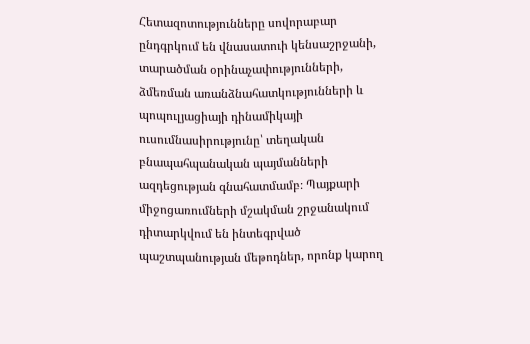Հետազոտությունները սովորաբար ընդգրկում են վնասատուի կենսաշրջանի, տարածման օրինաչափությունների, ձմեռման առանձնահատկությունների և պոպուլյացիայի դինամիկայի ուսումնասիրությունը՝ տեղական բնապահպանական պայմանների ազդեցության գնահատմամբ։ Պայքարի միջոցառումների մշակման շրջանակում դիտարկվում են ինտեգրված պաշտպանության մեթոդներ, որոնք կարող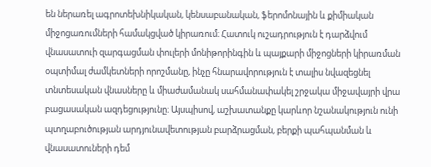են ներառել ագրոտեխնիկական, կենսաբանական, ֆերոմոնային և քիմիական միջոցառումների համակցված կիրառում։ Հատուկ ուշադրություն է դարձվում վնասատուի զարգացման փուլերի մոնիթորինգին և պայքարի միջոցների կիրառման օպտիմալ ժամկետների որոշմանը, ինչը հնարավորություն է տալիս նվազեցնել տնտեսական վնասները և միաժամանակ սահմանափակել շրջակա միջավայրի վրա բացասական ազդեցությունը։ Այսպիսով, աշխատանքը կարևոր նշանակություն ունի պտղաբուծության արդյունավետության բարձրացման, բերքի պահպանման և վնասատուների դեմ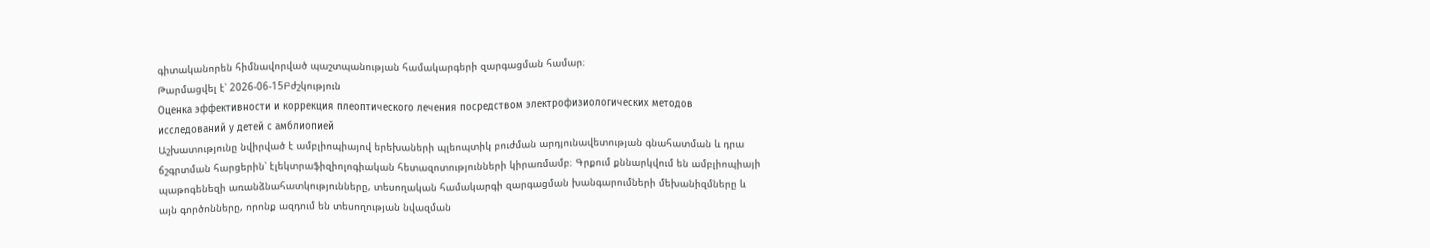գիտականորեն հիմնավորված պաշտպանության համակարգերի զարգացման համար։
Թարմացվել է՝ 2026-06-15Բժշկություն
Оценка эффективности и коррекция плеоптического лечения посредством электрофизиологических методов исследований у детей с амблиопией
Աշխատությունը նվիրված է ամբլիոպիայով երեխաների պլեոպտիկ բուժման արդյունավետության գնահատման և դրա ճշգրտման հարցերին՝ էլեկտրաֆիզիոլոգիական հետազոտությունների կիրառմամբ։ Գրքում քննարկվում են ամբլիոպիայի պաթոգենեզի առանձնահատկությունները, տեսողական համակարգի զարգացման խանգարումների մեխանիզմները և այն գործոնները, որոնք ազդում են տեսողության նվազման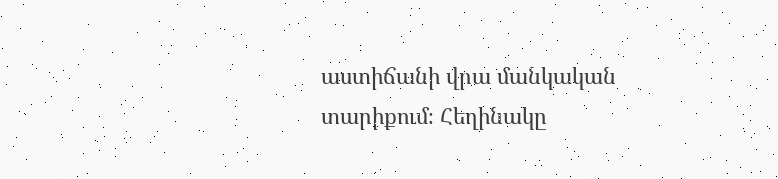աստիճանի վրա մանկական տարիքում։ Հեղինակը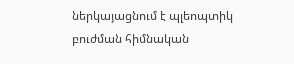ներկայացնում է պլեոպտիկ բուժման հիմնական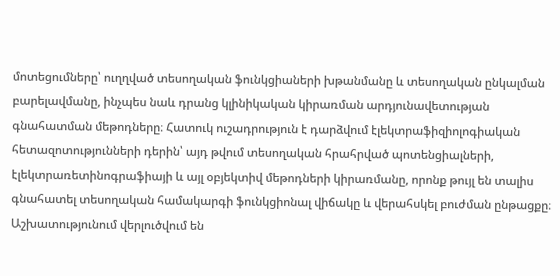մոտեցումները՝ ուղղված տեսողական ֆունկցիաների խթանմանը և տեսողական ընկալման բարելավմանը, ինչպես նաև դրանց կլինիկական կիրառման արդյունավետության գնահատման մեթոդները։ Հատուկ ուշադրություն է դարձվում էլեկտրաֆիզիոլոգիական հետազոտությունների դերին՝ այդ թվում տեսողական հրահրված պոտենցիալների, էլեկտրառետինոգրաֆիայի և այլ օբյեկտիվ մեթոդների կիրառմանը, որոնք թույլ են տալիս գնահատել տեսողական համակարգի ֆունկցիոնալ վիճակը և վերահսկել բուժման ընթացքը։ Աշխատությունում վերլուծվում են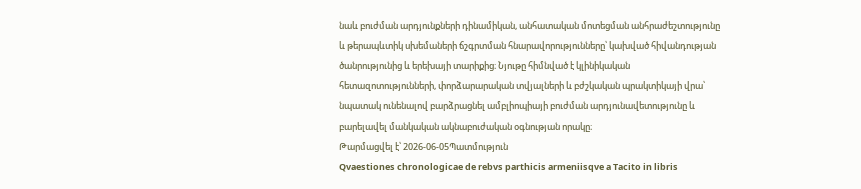նաև բուժման արդյունքների դինամիկան, անհատական մոտեցման անհրաժեշտությունը և թերապևտիկ սխեմաների ճշգրտման հնարավորությունները՝ կախված հիվանդության ծանրությունից և երեխայի տարիքից։ Նյութը հիմնված է կլինիկական հետազոտությունների, փորձարարական տվյալների և բժշկական պրակտիկայի վրա՝ նպատակ ունենալով բարձրացնել ամբլիոպիայի բուժման արդյունավետությունը և բարելավել մանկական ակնաբուժական օգնության որակը։
Թարմացվել է՝ 2026-06-05Պատմություն
Qvaestiones chronologicae de rebvs parthicis armeniisqve a Tacito in libris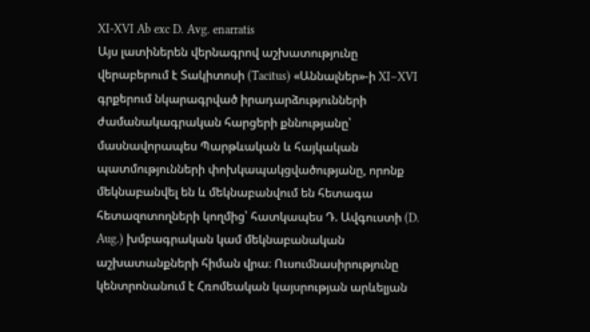XI-XVI Ab exc D. Avg. enarratis
Այս լատիներեն վերնագրով աշխատությունը վերաբերում է Տակիտոսի (Tacitus) «Աննալներ»-ի XI–XVI գրքերում նկարագրված իրադարձությունների ժամանակագրական հարցերի քննությանը՝ մասնավորապես Պարթևական և հայկական պատմությունների փոխկապակցվածությանը, որոնք մեկնաբանվել են և մեկնաբանվում են հետագա հետազոտողների կողմից՝ հատկապես Դ. Ավգուստի (D. Aug.) խմբագրական կամ մեկնաբանական աշխատանքների հիման վրա։ Ուսումնասիրությունը կենտրոնանում է Հռոմեական կայսրության արևելյան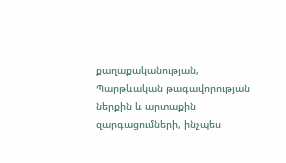քաղաքականության, Պարթևական թագավորության ներքին և արտաքին զարգացումների, ինչպես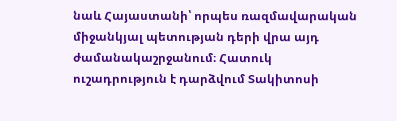նաև Հայաստանի՝ որպես ռազմավարական միջանկյալ պետության դերի վրա այդ ժամանակաշրջանում։ Հատուկ ուշադրություն է դարձվում Տակիտոսի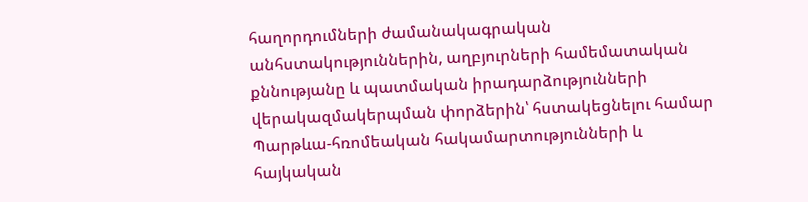հաղորդումների ժամանակագրական անհստակություններին, աղբյուրների համեմատական քննությանը և պատմական իրադարձությունների վերակազմակերպման փորձերին՝ հստակեցնելու համար Պարթևա-հռոմեական հակամարտությունների և հայկական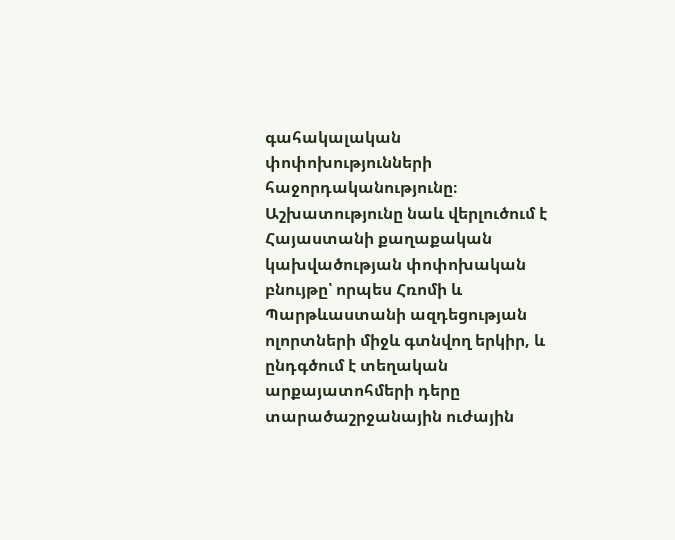գահակալական փոփոխությունների հաջորդականությունը։ Աշխատությունը նաև վերլուծում է Հայաստանի քաղաքական կախվածության փոփոխական բնույթը՝ որպես Հռոմի և Պարթևաստանի ազդեցության ոլորտների միջև գտնվող երկիր, և ընդգծում է տեղական արքայատոհմերի դերը տարածաշրջանային ուժային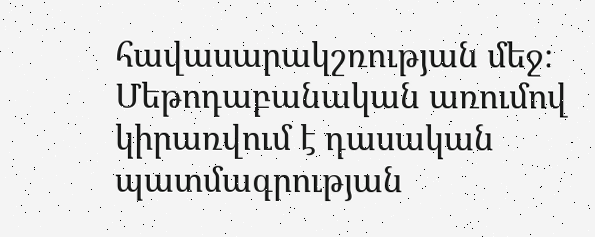հավասարակշռության մեջ։ Մեթոդաբանական առումով կիրառվում է դասական պատմագրության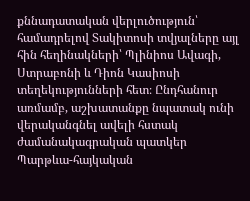քննադատական վերլուծություն՝ համադրելով Տակիտոսի տվյալները այլ հին հեղինակների՝ Պլինիոս Ավագի, Ստրաբոնի և Դիոն Կասիոսի տեղեկությունների հետ։ Ընդհանուր առմամբ, աշխատանքը նպատակ ունի վերականգնել ավելի հստակ ժամանակագրական պատկեր Պարթևա-հայկական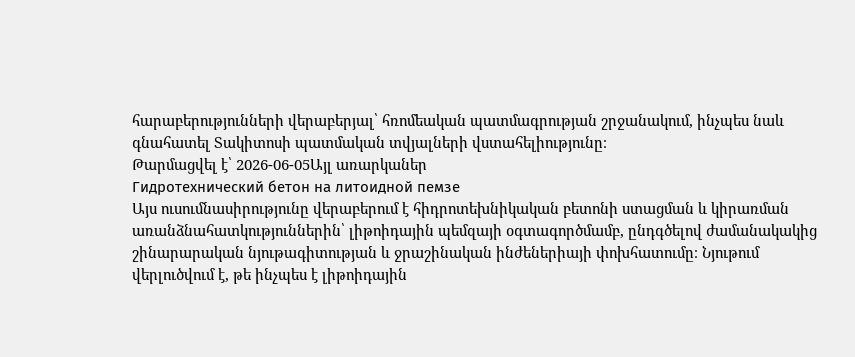հարաբերությունների վերաբերյալ՝ հռոմեական պատմագրության շրջանակում, ինչպես նաև գնահատել Տակիտոսի պատմական տվյալների վստահելիությունը։
Թարմացվել է՝ 2026-06-05Այլ առարկաներ
Гидротехнический бетон на литоидной пемзе
Այս ուսումնասիրությունը վերաբերում է հիդրոտեխնիկական բետոնի ստացման և կիրառման առանձնահատկություններին՝ լիթոիդային պեմզայի օգտագործմամբ, ընդգծելով ժամանակակից շինարարական նյութագիտության և ջրաշինական ինժեներիայի փոխհատումը։ Նյութում վերլուծվում է, թե ինչպես է լիթոիդային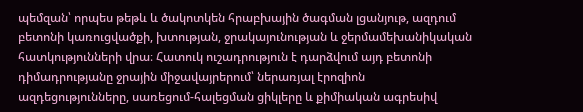պեմզան՝ որպես թեթև և ծակոտկեն հրաբխային ծագման լցանյութ, ազդում բետոնի կառուցվածքի, խտության, ջրակայունության և ջերմամեխանիկական հատկությունների վրա։ Հատուկ ուշադրություն է դարձվում այդ բետոնի դիմադրությանը ջրային միջավայրերում՝ ներառյալ էրոզիոն ազդեցությունները, սառեցում-հալեցման ցիկլերը և քիմիական ագրեսիվ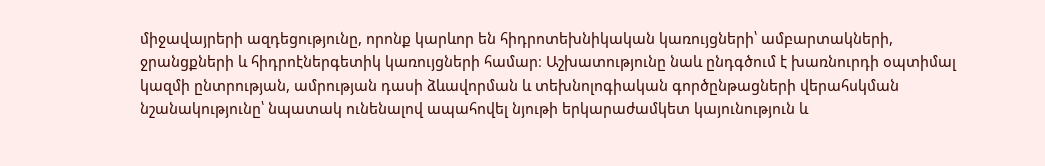միջավայրերի ազդեցությունը, որոնք կարևոր են հիդրոտեխնիկական կառույցների՝ ամբարտակների, ջրանցքների և հիդրոէներգետիկ կառույցների համար։ Աշխատությունը նաև ընդգծում է խառնուրդի օպտիմալ կազմի ընտրության, ամրության դասի ձևավորման և տեխնոլոգիական գործընթացների վերահսկման նշանակությունը՝ նպատակ ունենալով ապահովել նյութի երկարաժամկետ կայունություն և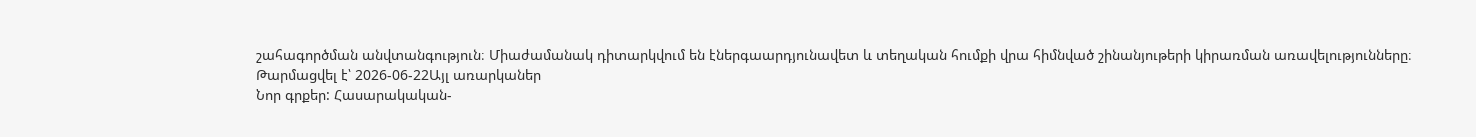շահագործման անվտանգություն։ Միաժամանակ դիտարկվում են էներգաարդյունավետ և տեղական հումքի վրա հիմնված շինանյութերի կիրառման առավելությունները։
Թարմացվել է՝ 2026-06-22Այլ առարկաներ
Նոր գրքեր: Հասարակական-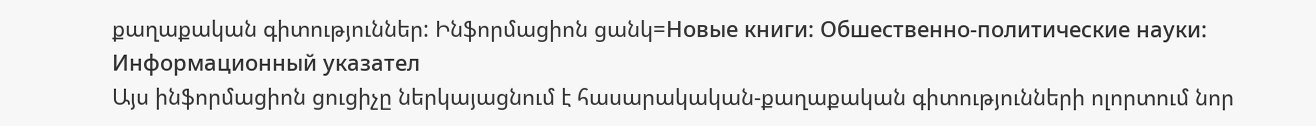քաղաքական գիտություններ: Ինֆորմացիոն ցանկ=Новые книги: Обшественно-политические науки: Информационный указател
Այս ինֆորմացիոն ցուցիչը ներկայացնում է հասարակական-քաղաքական գիտությունների ոլորտում նոր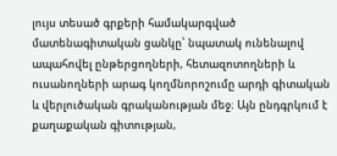լույս տեսած գրքերի համակարգված մատենագիտական ցանկը՝ նպատակ ունենալով ապահովել ընթերցողների, հետազոտողների և ուսանողների արագ կողմնորոշումը արդի գիտական և վերլուծական գրականության մեջ։ Այն ընդգրկում է քաղաքական գիտության,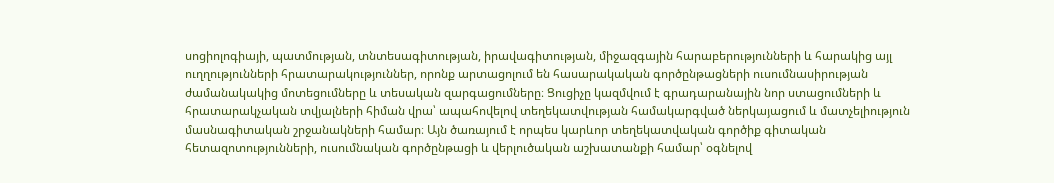սոցիոլոգիայի, պատմության, տնտեսագիտության, իրավագիտության, միջազգային հարաբերությունների և հարակից այլ ուղղությունների հրատարակություններ, որոնք արտացոլում են հասարակական գործընթացների ուսումնասիրության ժամանակակից մոտեցումները և տեսական զարգացումները։ Ցուցիչը կազմվում է գրադարանային նոր ստացումների և հրատարակչական տվյալների հիման վրա՝ ապահովելով տեղեկատվության համակարգված ներկայացում և մատչելիություն մասնագիտական շրջանակների համար։ Այն ծառայում է որպես կարևոր տեղեկատվական գործիք գիտական հետազոտությունների, ուսումնական գործընթացի և վերլուծական աշխատանքի համար՝ օգնելով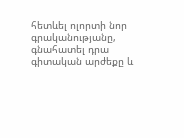հետևել ոլորտի նոր գրականությանը, գնահատել դրա գիտական արժեքը և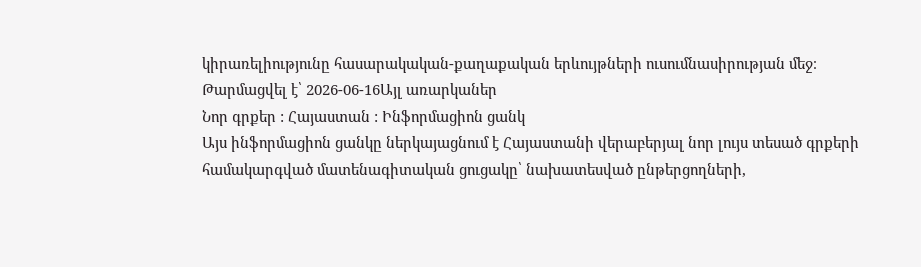կիրառելիությունը հասարակական-քաղաքական երևույթների ուսումնասիրության մեջ։
Թարմացվել է՝ 2026-06-16Այլ առարկաներ
Նոր գրքեր : Հայաստան : Ինֆորմացիոն ցանկ
Այս ինֆորմացիոն ցանկը ներկայացնում է Հայաստանի վերաբերյալ նոր լույս տեսած գրքերի համակարգված մատենագիտական ցուցակը՝ նախատեսված ընթերցողների,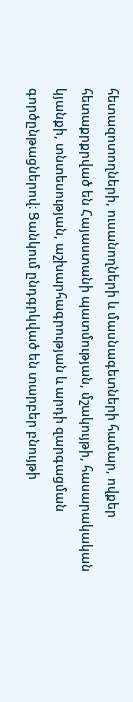հետազոտողների, ուսանողների և մասնագետների համար, ովքեր հետաքրքրված են Հայաստանի պատմության, մշակույթի, հասարակական կյանքի, տնտեսության, աշխարհագրության և արդի զարգացման գործընթացներով։ Ցանկում ընդգրկված են տարբեր բնույթի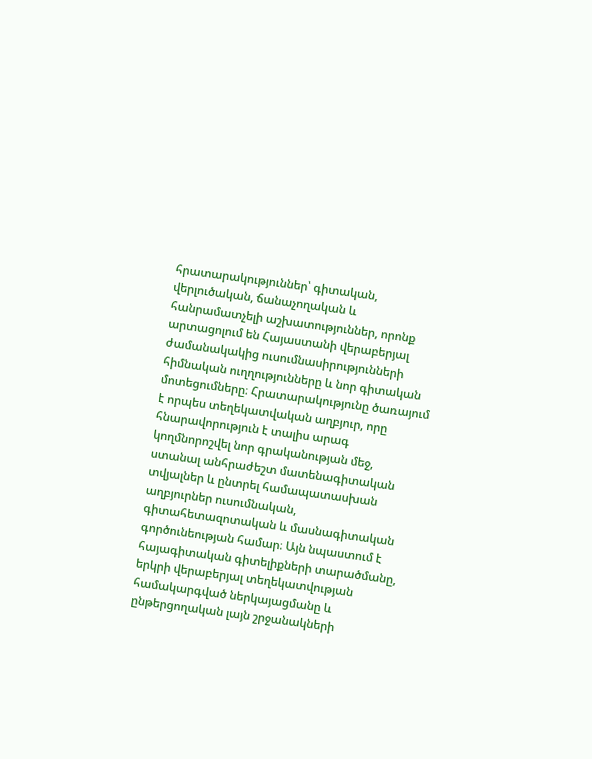հրատարակություններ՝ գիտական, վերլուծական, ճանաչողական և հանրամատչելի աշխատություններ, որոնք արտացոլում են Հայաստանի վերաբերյալ ժամանակակից ուսումնասիրությունների հիմնական ուղղությունները և նոր գիտական մոտեցումները։ Հրատարակությունը ծառայում է որպես տեղեկատվական աղբյուր, որը հնարավորություն է տալիս արագ կողմնորոշվել նոր գրականության մեջ, ստանալ անհրաժեշտ մատենագիտական տվյալներ և ընտրել համապատասխան աղբյուրներ ուսումնական, գիտահետազոտական և մասնագիտական գործունեության համար։ Այն նպաստում է հայագիտական գիտելիքների տարածմանը, երկրի վերաբերյալ տեղեկատվության համակարգված ներկայացմանը և ընթերցողական լայն շրջանակների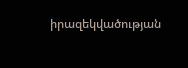իրազեկվածության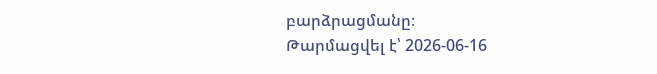բարձրացմանը։
Թարմացվել է՝ 2026-06-16